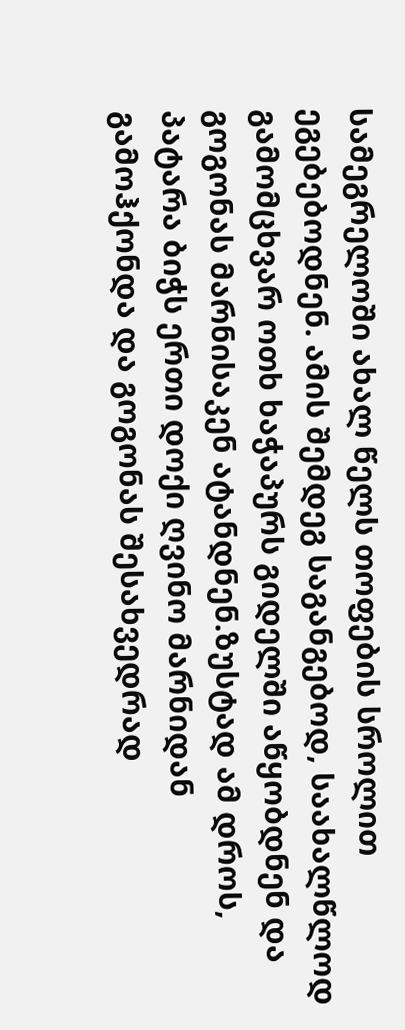სამეგრელოში ახალ წელს თოფების სროლით ეგებებოდნენ. ამის შემდეგ საგანგებოდ, საახალწლოდ გამომცხვარ ოთხ ხაჭაპურს გიდელში აწყობდნენ და გოგონას მარნისაკენ ატანდნენ.ზუსტად ამ დროს, პატარა ბიჭს ერთი დოქი ღვინო მარნიდან გამოჰქონდა და გოგონას შესახვედრად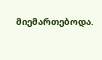მიემართებოდა.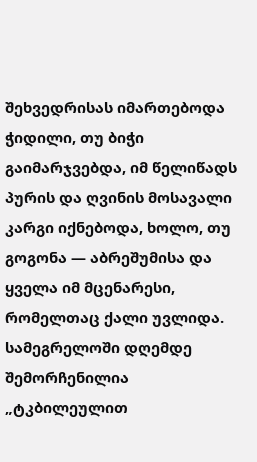შეხვედრისას იმართებოდა ჭიდილი, თუ ბიჭი გაიმარჯვებდა, იმ წელიწადს პურის და ღვინის მოსავალი კარგი იქნებოდა, ხოლო, თუ გოგონა — აბრეშუმისა და ყველა იმ მცენარესი, რომელთაც ქალი უვლიდა.
სამეგრელოში დღემდე შემორჩენილია „ტკბილეულით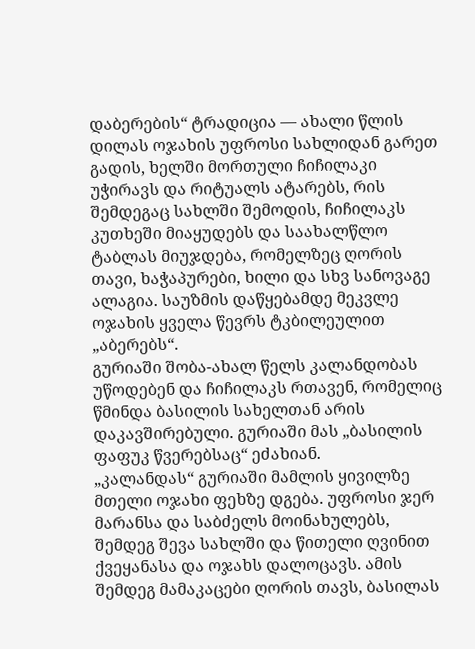დაბერების“ ტრადიცია — ახალი წლის დილას ოჯახის უფროსი სახლიდან გარეთ გადის, ხელში მორთული ჩიჩილაკი უჭირავს და რიტუალს ატარებს, რის შემდეგაც სახლში შემოდის, ჩიჩილაკს კუთხეში მიაყუდებს და საახალწლო ტაბლას მიუჯდება, რომელზეც ღორის თავი, ხაჭაპურები, ხილი და სხვ სანოვაგე ალაგია. საუზმის დაწყებამდე მეკვლე ოჯახის ყველა წევრს ტკბილეულით „აბერებს“.
გურიაში შობა-ახალ წელს კალანდობას უწოდებენ და ჩიჩილაკს რთავენ, რომელიც წმინდა ბასილის სახელთან არის დაკავშირებული. გურიაში მას „ბასილის ფაფუკ წვერებსაც“ ეძახიან.
„კალანდას“ გურიაში მამლის ყივილზე მთელი ოჯახი ფეხზე დგება. უფროსი ჯერ მარანსა და საბძელს მოინახულებს, შემდეგ შევა სახლში და წითელი ღვინით ქვეყანასა და ოჯახს დალოცავს. ამის შემდეგ მამაკაცები ღორის თავს, ბასილას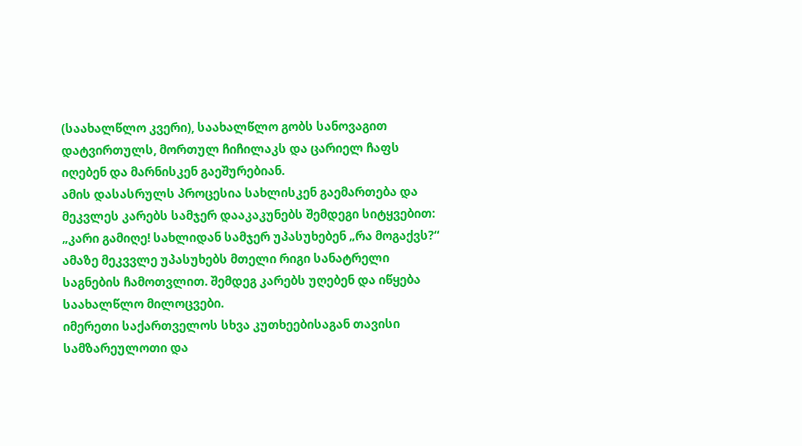(საახალწლო კვერი), საახალწლო გობს სანოვაგით დატვირთულს, მორთულ ჩიჩილაკს და ცარიელ ჩაფს იღებენ და მარნისკენ გაეშურებიან.
ამის დასასრულს პროცესია სახლისკენ გაემართება და მეკვლეს კარებს სამჯერ დააკაკუნებს შემდეგი სიტყვებით: „კარი გამიღე! სახლიდან სამჯერ უპასუხებენ „რა მოგაქვს?“ ამაზე მეკვვლე უპასუხებს მთელი რიგი სანატრელი საგნების ჩამოთვლით. შემდეგ კარებს უღებენ და იწყება საახალწლო მილოცვები.
იმერეთი საქართველოს სხვა კუთხეებისაგან თავისი სამზარეულოთი და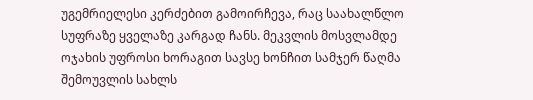უგემრიელესი კერძებით გამოირჩევა, რაც საახალწლო სუფრაზე ყველაზე კარგად ჩანს. მეკვლის მოსვლამდე ოჯახის უფროსი ხორაგით სავსე ხონჩით სამჯერ წაღმა შემოუვლის სახლს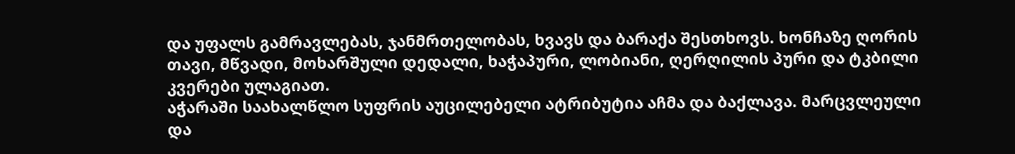და უფალს გამრავლებას, ჯანმრთელობას, ხვავს და ბარაქა შესთხოვს. ხონჩაზე ღორის თავი, მწვადი, მოხარშული დედალი, ხაჭაპური, ლობიანი, ღერღილის პური და ტკბილი კვერები ულაგიათ.
აჭარაში საახალწლო სუფრის აუცილებელი ატრიბუტია აჩმა და ბაქლავა. მარცვლეული და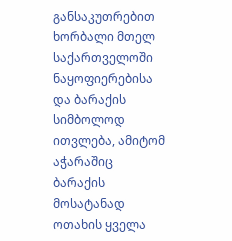განსაკუთრებით ხორბალი მთელ საქართველოში ნაყოფიერებისა და ბარაქის სიმბოლოდ ითვლება, ამიტომ აჭარაშიც ბარაქის მოსატანად ოთახის ყველა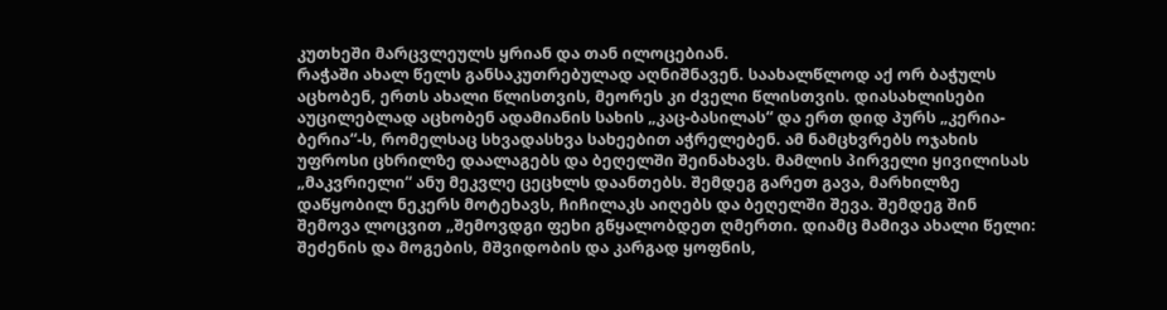კუთხეში მარცვლეულს ყრიან და თან ილოცებიან.
რაჭაში ახალ წელს განსაკუთრებულად აღნიშნავენ. საახალწლოდ აქ ორ ბაჭულს აცხობენ, ერთს ახალი წლისთვის, მეორეს კი ძველი წლისთვის. დიასახლისები აუცილებლად აცხობენ ადამიანის სახის „კაც-ბასილას“ და ერთ დიდ პურს „კერია-ბერია“-ს, რომელსაც სხვადასხვა სახეებით აჭრელებენ. ამ ნამცხვრებს ოჯახის უფროსი ცხრილზე დაალაგებს და ბეღელში შეინახავს. მამლის პირველი ყივილისას „მაკვრიელი“ ანუ მეკვლე ცეცხლს დაანთებს. შემდეგ გარეთ გავა, მარხილზე დაწყობილ ნეკერს მოტეხავს, ჩიჩილაკს აიღებს და ბეღელში შევა. შემდეგ შინ შემოვა ლოცვით „შემოვდგი ფეხი გწყალობდეთ ღმერთი. დიამც მამივა ახალი წელი: შეძენის და მოგების, მშვიდობის და კარგად ყოფნის,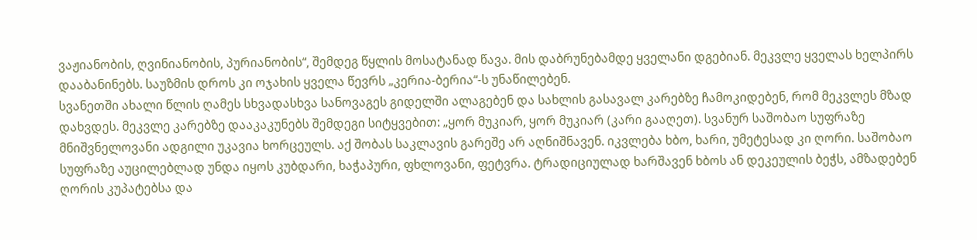ვაჟიანობის, ღვინიანობის, პურიანობის“, შემდეგ წყლის მოსატანად წავა. მის დაბრუნებამდე ყველანი დგებიან. მეკვლე ყველას ხელპირს დააბანინებს. საუზმის დროს კი ოჯახის ყველა წევრს „კერია-ბერია“-ს უნაწილებენ.
სვანეთში ახალი წლის ღამეს სხვადასხვა სანოვაგეს გიდელში ალაგებენ და სახლის გასავალ კარებზე ჩამოკიდებენ, რომ მეკვლეს მზად დახვდეს. მეკვლე კარებზე დააკაკუნებს შემდეგი სიტყვებით: „ყორ მუკიარ, ყორ მუკიარ (კარი გააღეთ). სვანურ საშობაო სუფრაზე მნიშვნელოვანი ადგილი უკავია ხორცეულს. აქ შობას საკლავის გარეშე არ აღნიშნავენ. იკვლება ხბო, ხარი, უმეტესად კი ღორი. საშობაო სუფრაზე აუცილებლად უნდა იყოს კუბდარი, ხაჭაპური, ფხლოვანი, ფეტვრა. ტრადიციულად ხარშავენ ხბოს ან დეკეულის ბეჭს, ამზადებენ ღორის კუპატებსა და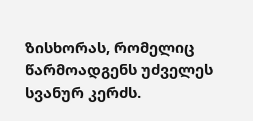ზისხორას, რომელიც წარმოადგენს უძველეს სვანურ კერძს.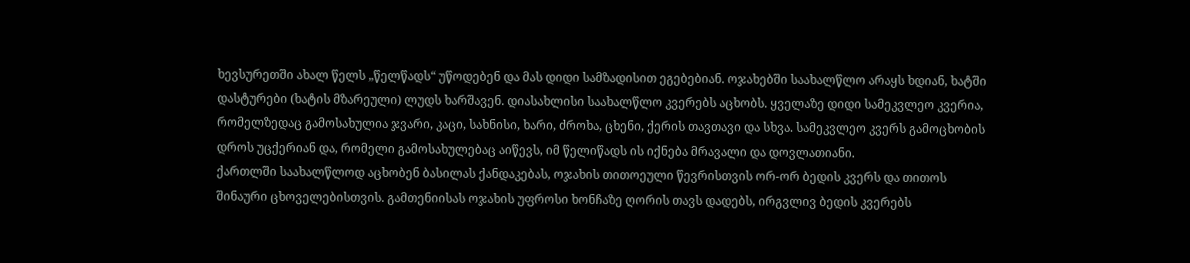ხევსურეთში ახალ წელს „წელწადს“ უწოდებენ და მას დიდი სამზადისით ეგებებიან. ოჯახებში საახალწლო არაყს ხდიან, ხატში დასტურები (ხატის მზარეული) ლუდს ხარშავენ. დიასახლისი საახალწლო კვერებს აცხობს. ყველაზე დიდი სამეკვლეო კვერია, რომელზედაც გამოსახულია ჯვარი, კაცი, სახნისი, ხარი, ძროხა, ცხენი, ქერის თავთავი და სხვა. სამეკვლეო კვერს გამოცხობის დროს უცქერიან და, რომელი გამოსახულებაც აიწევს, იმ წელიწადს ის იქნება მრავალი და დოვლათიანი.
ქართლში საახალწლოდ აცხობენ ბასილას ქანდაკებას, ოჯახის თითოეული წევრისთვის ორ-ორ ბედის კვერს და თითოს შინაური ცხოველებისთვის. გამთენიისას ოჯახის უფროსი ხონჩაზე ღორის თავს დადებს, ირგვლივ ბედის კვერებს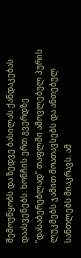შემოუწყობს და ზედვე ბასილას ქანდაკებას დაასვენებს. ხონჩის ერთ გვერდზე “დასაბერებლად” თაფლში ამოვლებულ პურის ლუკმებს ჯამით მოათავსებს და ანთებულ სანთლებს მიაკრავს. ამ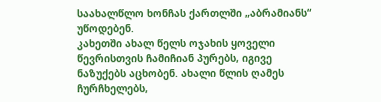საახალწლო ხონჩას ქართლში „აბრამიანს“ უწოდებენ.
კახეთში ახალ წელს ოჯახის ყოველი წევრისთვის ჩამიჩიან პურებს, იგივე ნაზუქებს აცხობენ. ახალი წლის ღამეს ჩურჩხელებს,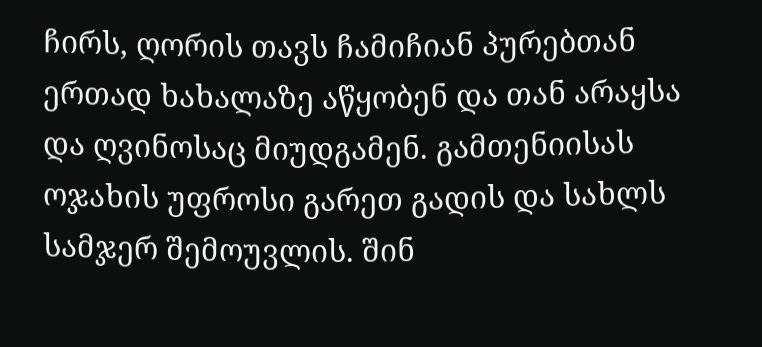ჩირს, ღორის თავს ჩამიჩიან პურებთან ერთად ხახალაზე აწყობენ და თან არაყსა და ღვინოსაც მიუდგამენ. გამთენიისას ოჯახის უფროსი გარეთ გადის და სახლს სამჯერ შემოუვლის. შინ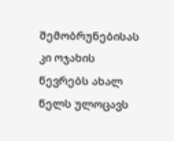შემობრუნებისას კი ოჯახის წევრებს ახალ წელს ულოცავს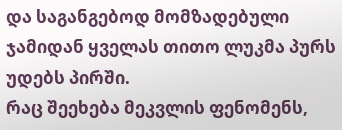და საგანგებოდ მომზადებული ჯამიდან ყველას თითო ლუკმა პურს უდებს პირში.
რაც შეეხება მეკვლის ფენომენს,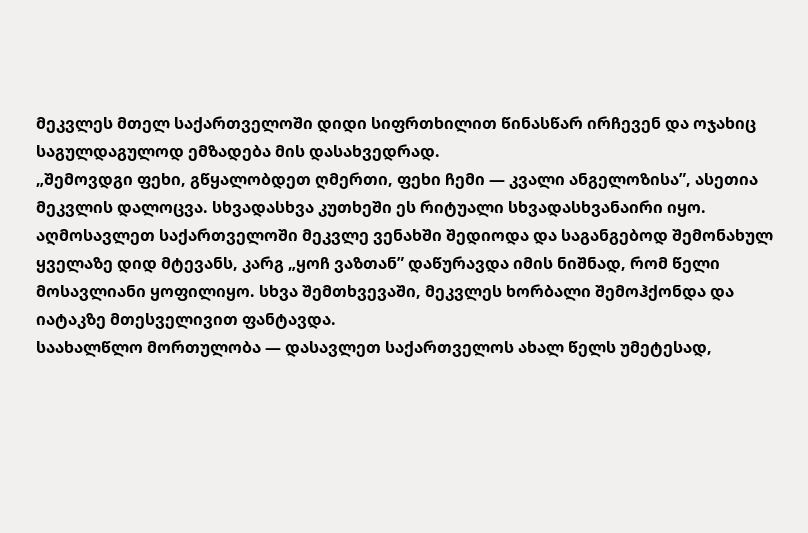მეკვლეს მთელ საქართველოში დიდი სიფრთხილით წინასწარ ირჩევენ და ოჯახიც საგულდაგულოდ ემზადება მის დასახვედრად.
„შემოვდგი ფეხი, გწყალობდეთ ღმერთი, ფეხი ჩემი — კვალი ანგელოზისა”, ასეთია მეკვლის დალოცვა. სხვადასხვა კუთხეში ეს რიტუალი სხვადასხვანაირი იყო. აღმოსავლეთ საქართველოში მეკვლე ვენახში შედიოდა და საგანგებოდ შემონახულ ყველაზე დიდ მტევანს, კარგ „ყოჩ ვაზთან” დაწურავდა იმის ნიშნად, რომ წელი მოსავლიანი ყოფილიყო. სხვა შემთხვევაში, მეკვლეს ხორბალი შემოჰქონდა და იატაკზე მთესველივით ფანტავდა.
საახალწლო მორთულობა — დასავლეთ საქართველოს ახალ წელს უმეტესად,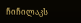ჩიჩილაკს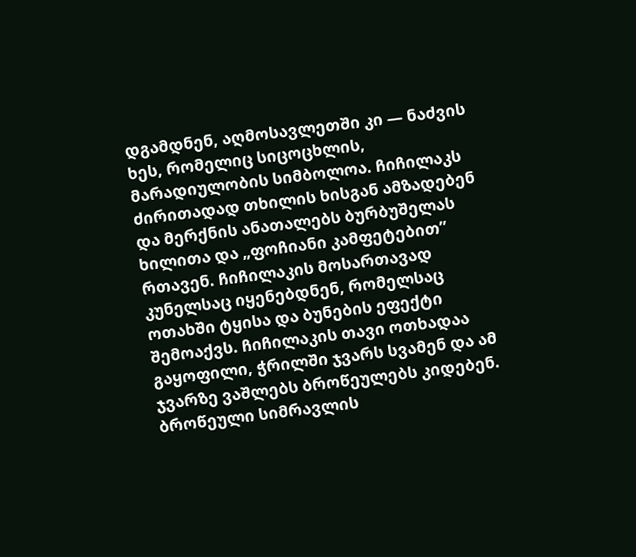დგამდნენ, აღმოსავლეთში კი — ნაძვის ხეს, რომელიც სიცოცხლის, მარადიულობის სიმბოლოა. ჩიჩილაკს ძირითადად თხილის ხისგან ამზადებენ და მერქნის ანათალებს ბურბუშელას ხილითა და „ფოჩიანი კამფეტებით” რთავენ. ჩიჩილაკის მოსართავად კუნელსაც იყენებდნენ, რომელსაც ოთახში ტყისა და ბუნების ეფექტი შემოაქვს. ჩიჩილაკის თავი ოთხადაა გაყოფილი, ჭრილში ჯვარს სვამენ და ამ ჯვარზე ვაშლებს ბროწეულებს კიდებენ. ბროწეული სიმრავლის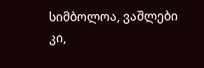სიმბოლოა, ვაშლები კი,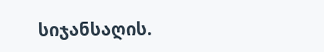სიჯანსაღის.